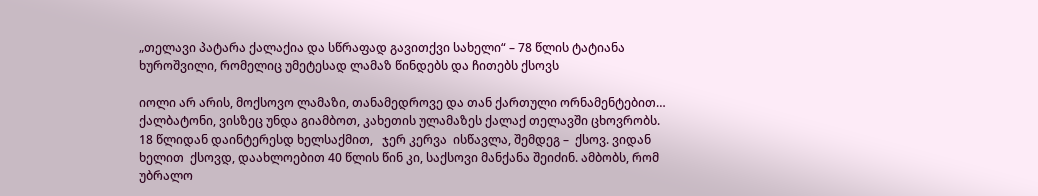„თელავი პატარა ქალაქია და სწრაფად გავითქვი სახელი“ – 78 წლის ტატიანა ხუროშვილი, რომელიც უმეტესად ლამაზ წინდებს და ჩითებს ქსოვს

იოლი არ არის, მოქსოვო ლამაზი, თანამედროვე და თან ქართული ორნამენტებით…  ქალბატონი, ვისზეც უნდა გიამბოთ, კახეთის ულამაზეს ქალაქ თელავში ცხოვრობს.
18 წლიდან დაინტერესდ ხელსაქმით,   ჯერ კერვა  ისწავლა, შემდეგ –  ქსოვ. ვიდან ხელით  ქსოვდ, დაახლოებით 40 წლის წინ კი, საქსოვი მანქანა შეიძინ. ამბობს, რომ უბრალო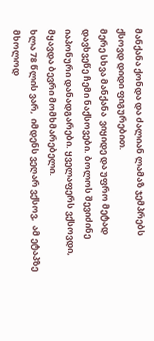მანქანა ქონდა და ძალიან ლამაზ ჯემპრებს  ქსოვდ დიდი ფიგურებით.
მერე სხვა მანქანა  ვიყიდე და უფრო მეტად დავხვეწე ჩემი ნაქსოვები. ბოლოს შევიძინე იაპონური დანადგარები. ყველაფერს ვქსოვდი, მყავდა ბევრი მომხმარებელი.
ხლა 78 წლის ვარ,  იმდენს ვეღარ ვქსოვ,  ამ ეტაპზე მხოლოდ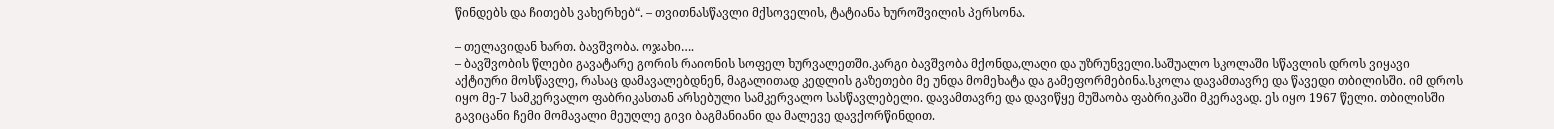წინდებს და ჩითებს ვახერხებ“. – თვითნასწავლი მქსოველის, ტატიანა ხუროშვილის პერსონა.

– თელავიდან ხართ. ბავშვობა. ოჯახი….
– ბავშვობის წლები გავატარე გორის რაიონის სოფელ ხურვალეთში.კარგი ბავშვობა მქონდა,ლაღი და უზრუნველი.საშუალო სკოლაში სწავლის დროს ვიყავი აქტიური მოსწავლე, რასაც დამავალებდნენ, მაგალითად კედლის გაზეთები მე უნდა მომეხატა და გამეფორმებინა.სკოლა დავამთავრე და წავედი თბილისში. იმ დროს იყო მე-7 სამკერვალო ფაბრიკასთან არსებული სამკერვალო სასწავლებელი. დავამთავრე და დავიწყე მუშაობა ფაბრიკაში მკერავად. ეს იყო 1967 წელი. თბილისში გავიცანი ჩემი მომავალი მეუღლე გივი ბაგმანიანი და მალევე დავქორწინდით.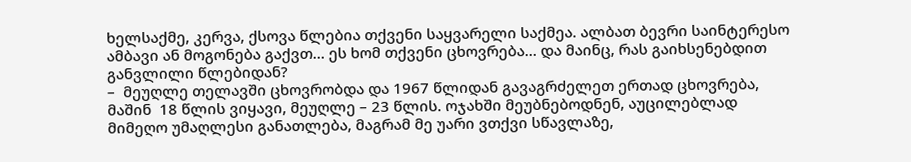ხელსაქმე, კერვა, ქსოვა წლებია თქვენი საყვარელი საქმეა. ალბათ ბევრი საინტერესო ამბავი ან მოგონება გაქვთ… ეს ხომ თქვენი ცხოვრება… და მაინც, რას გაიხსენებდით განვლილი წლებიდან?
–  მეუღლე თელავში ცხოვრობდა და 1967 წლიდან გავაგრძელეთ ერთად ცხოვრება, მაშინ  18 წლის ვიყავი, მეუღლე – 23 წლის. ოჯახში მეუბნებოდნენ, აუცილებლად მიმეღო უმაღლესი განათლება, მაგრამ მე უარი ვთქვი სწავლაზე,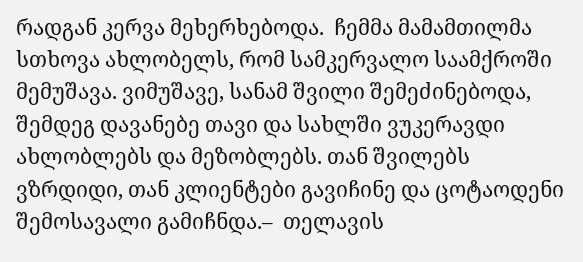რადგან კერვა მეხერხებოდა.  ჩემმა მამამთილმა სთხოვა ახლობელს, რომ სამკერვალო საამქროში მემუშავა. ვიმუშავე, სანამ შვილი შემეძინებოდა, შემდეგ დავანებე თავი და სახლში ვუკერავდი ახლობლებს და მეზობლებს. თან შვილებს ვზრდიდი, თან კლიენტები გავიჩინე და ცოტაოდენი შემოსავალი გამიჩნდა.–  თელავის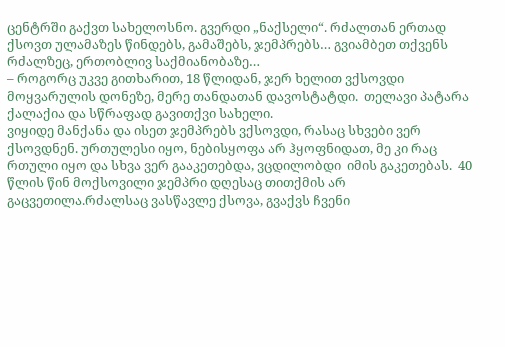ცენტრში გაქვთ სახელოსნო. გვერდი „ნაქსელი“. რძალთან ერთად ქსოვთ ულამაზეს წინდებს, გამაშებს, ჯემპრებს… გვიამბეთ თქვენს რძალზეც, ერთობლივ საქმიანობაზე…
– როგორც უკვე გითხარით, 18 წლიდან, ჯერ ხელით ვქსოვდი მოყვარულის დონეზე, მერე თანდათან დავოსტატდი.  თელავი პატარა ქალაქია და სწრაფად გავითქვი სახელი.
ვიყიდე მანქანა და ისეთ ჯემპრებს ვქსოვდი, რასაც სხვები ვერ ქსოვდნენ. ურთულესი იყო, ნებისყოფა არ ჰყოფნიდათ, მე კი რაც რთული იყო და სხვა ვერ გააკეთებდა, ვცდილობდი  იმის გაკეთებას.  40 წლის წინ მოქსოვილი ჯემპრი დღესაც თითქმის არ გაცვეთილა.რძალსაც ვასწავლე ქსოვა, გვაქვს ჩვენი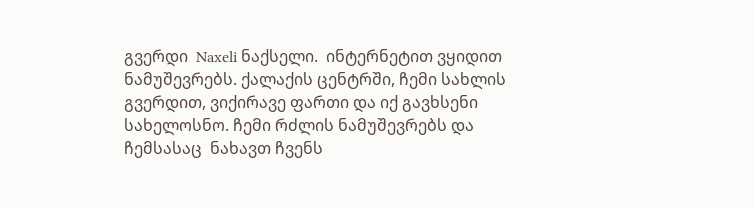გვერდი  Naxeli ნაქსელი.  ინტერნეტით ვყიდით  ნამუშევრებს. ქალაქის ცენტრში, ჩემი სახლის გვერდით, ვიქირავე ფართი და იქ გავხსენი სახელოსნო. ჩემი რძლის ნამუშევრებს და ჩემსასაც  ნახავთ ჩვენს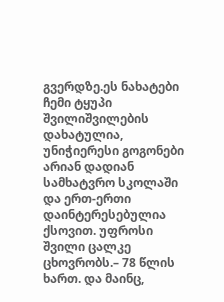გვერდზე.ეს ნახატები ჩემი ტყუპი შვილიშვილების დახატულია, უნიჭიერესი გოგონები არიან დადიან სამხატვრო სკოლაში და ერთ-ერთი დაინტერესებულია ქსოვით. უფროსი შვილი ცალკე ცხოვრობს.– 78 წლის  ხართ. და მაინც,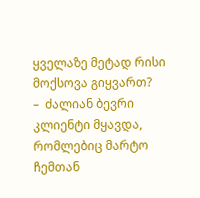ყველაზე მეტად რისი მოქსოვა გიყვართ?
–  ძალიან ბევრი კლიენტი მყავდა, რომლებიც მარტო ჩემთან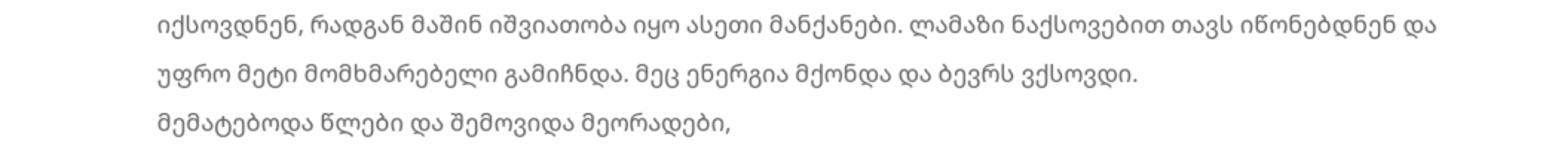იქსოვდნენ, რადგან მაშინ იშვიათობა იყო ასეთი მანქანები. ლამაზი ნაქსოვებით თავს იწონებდნენ და უფრო მეტი მომხმარებელი გამიჩნდა. მეც ენერგია მქონდა და ბევრს ვქსოვდი.
მემატებოდა წლები და შემოვიდა მეორადები,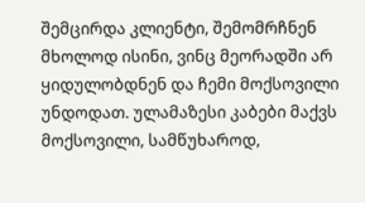შემცირდა კლიენტი, შემომრჩნენ მხოლოდ ისინი, ვინც მეორადში არ ყიდულობდნენ და ჩემი მოქსოვილი უნდოდათ. ულამაზესი კაბები მაქვს მოქსოვილი, სამწუხაროდ,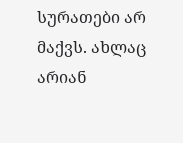სურათები არ მაქვს. ახლაც არიან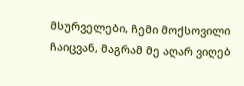მსურველები, ჩემი მოქსოვილი ჩაიცვან, მაგრამ მე აღარ ვიღებ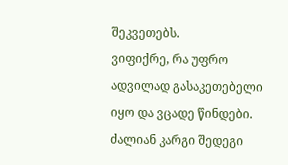შეკვეთებს.
ვიფიქრე, რა უფრო ადვილად გასაკეთებელი იყო და ვცადე წინდები. ძალიან კარგი შედეგი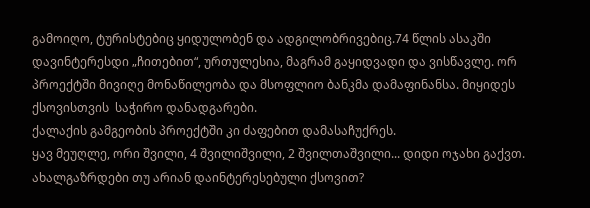გამოიღო, ტურისტებიც ყიდულობენ და ადგილობრივებიც.74 წლის ასაკში დავინტერესდი „ჩითებით“, ურთულესია, მაგრამ გაყიდვადი და ვისწავლე. ორ პროექტში მივიღე მონაწილეობა და მსოფლიო ბანკმა დამაფინანსა. მიყიდეს ქსოვისთვის  საჭირო დანადგარები.
ქალაქის გამგეობის პროექტში კი ძაფებით დამასაჩუქრეს.
ყავ მეუღლე, ორი შვილი, 4 შვილიშვილი, 2 შვილთაშვილი... დიდი ოჯახი გაქვთ.  ახალგაზრდები თუ არიან დაინტერესებული ქსოვით?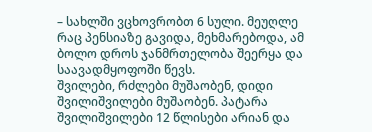– სახლში ვცხოვრობთ 6 სული. მეუღლე რაც პენსიაზე გავიდა, მეხმარებოდა, ამ ბოლო დროს ჯანმრთელობა შეერყა და საავადმყოფოში წევს.
შვილები, რძლები მუშაობენ, დიდი შვილიშვილები მუშაობენ. პატარა შვილიშვილები 12 წლისები არიან და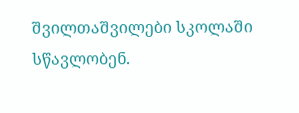შვილთაშვილები სკოლაში სწავლობენ.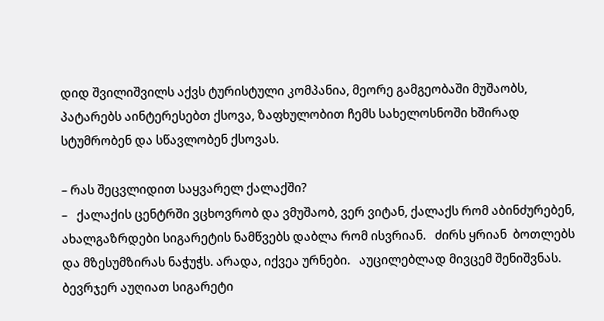დიდ შვილიშვილს აქვს ტურისტული კომპანია, მეორე გამგეობაში მუშაობს, პატარებს აინტერესებთ ქსოვა, ზაფხულობით ჩემს სახელოსნოში ხშირად სტუმრობენ და სწავლობენ ქსოვას.

– რას შეცვლიდით საყვარელ ქალაქში?
–   ქალაქის ცენტრში ვცხოვრობ და ვმუშაობ, ვერ ვიტან, ქალაქს რომ აბინძურებენ,  ახალგაზრდები სიგარეტის ნამწვებს დაბლა რომ ისვრიან.   ძირს ყრიან  ბოთლებს და მზესუმზირას ნაჭუჭს. არადა, იქვეა ურნები.   აუცილებლად მივცემ შენიშვნას.  ბევრჯერ აუღიათ სიგარეტი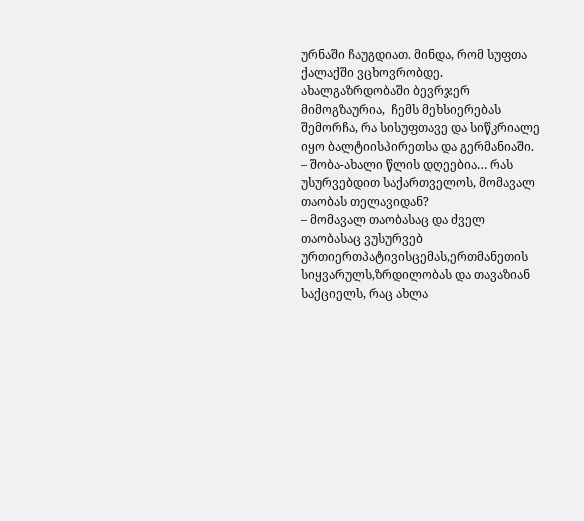ურნაში ჩაუგდიათ. მინდა, რომ სუფთა ქალაქში ვცხოვრობდე. ახალგაზრდობაში ბევრჯერ მიმოგზაურია,  ჩემს მეხსიერებას შემორჩა, რა სისუფთავე და სიწკრიალე იყო ბალტიისპირეთსა და გერმანიაში.
– შობა-ახალი წლის დღეებია… რას უსურვებდით საქართველოს, მომავალ თაობას თელავიდან?
– მომავალ თაობასაც და ძველ თაობასაც ვუსურვებ ურთიერთპატივისცემას,ერთმანეთის სიყვარულს,ზრდილობას და თავაზიან საქციელს, რაც ახლა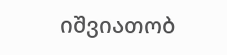იშვიათობ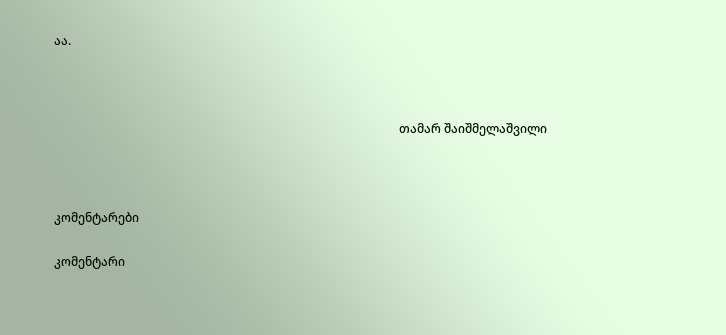აა.



                                                                                                                   თამარ შაიშმელაშვილი



კომენტარები

კომენტარი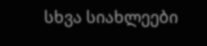სხვა სიახლეები